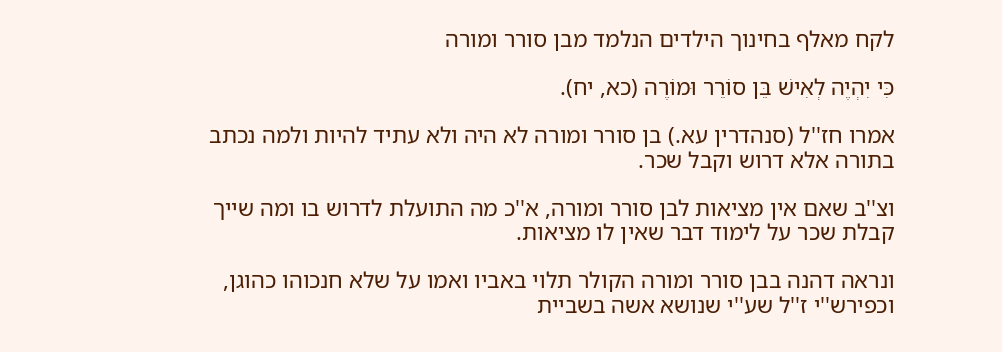לקח מאלף בחינוך הילדים הנלמד מבן סורר ומורה

כִּי יִהְיֶה לְאִישׁ בֵּן סוֹרֵר וּמוֹרֶה (כא, יח).

אמרו חז''ל (סנהדרין עא.) בן סורר ומורה לא היה ולא עתיד להיות ולמה נכתב בתורה אלא דרוש וקבל שכר.

וצ''ב שאם אין מציאות לבן סורר ומורה, א''כ מה התועלת לדרוש בו ומה שייך קבלת שכר על לימוד דבר שאין לו מציאות.

ונראה דהנה בבן סורר ומורה הקולר תלוי באביו ואמו על שלא חנכוהו כהוגן, וכפירש''י ז''ל שע''י שנושא אשה בשביית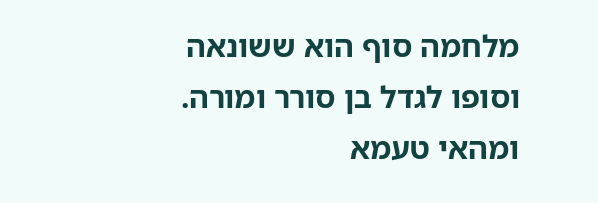מלחמה סוף הוא ששונאה וסופו לגדל בן סורר ומורה. ומהאי טעמא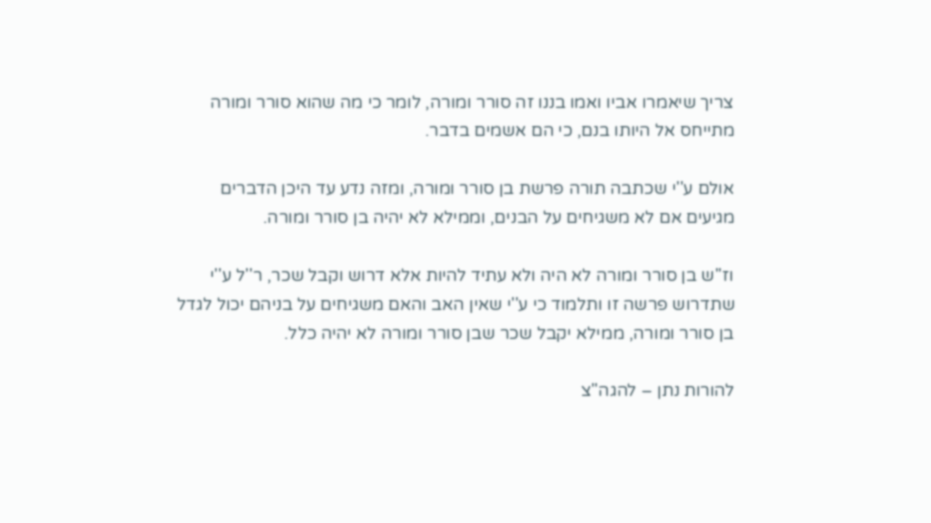צריך שיאמרו אביו ואמו בננו זה סורר ומורה, לומר כי מה שהוא סורר ומורה מתייחס אל היותו בנם, כי הם אשמים בדבר.

אולם ע''י שכתבה תורה פרשת בן סורר ומורה, ומזה נדע עד היכן הדברים מגיעים אם לא משגיחים על הבנים, וממילא לא יהיה בן סורר ומורה.

וז''ש בן סורר ומורה לא היה ולא עתיד להיות אלא דרוש וקבל שכר, ר''ל ע''י שתדרוש פרשה זו ותלמוד כי ע''י שאין האב והאם משגיחים על בניהם יכול לגדל בן סורר ומורה, ממילא יקבל שכר שבן סורר ומורה לא יהיה כלל.

להורות נתן – להגה"צ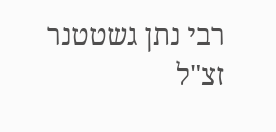רבי נתן גשטטנר זצ"ל